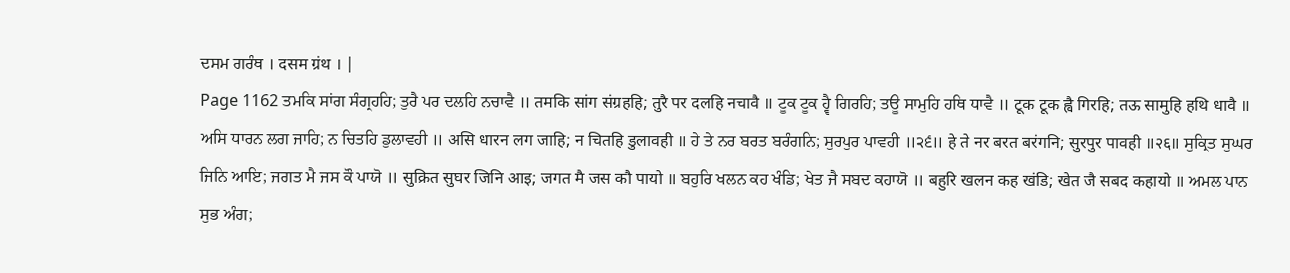ਦਸਮ ਗਰੰਥ । दसम ग्रंथ । |
Page 1162 ਤਮਕਿ ਸਾਂਗ ਸੰਗ੍ਰਹਹਿ; ਤੁਰੈ ਪਰ ਦਲਹਿ ਨਚਾਵੈ ॥ तमकि सांग संग्रहहि; तुरै पर दलहि नचावै ॥ ਟੂਕ ਟੂਕ ਹ੍ਵੈ ਗਿਰਹਿ; ਤਊ ਸਾਮੁਹਿ ਹਥਿ ਧਾਵੈ ॥ टूक टूक ह्वै गिरहि; तऊ सामुहि हथि धावै ॥ ਅਸਿ ਧਾਰਨ ਲਗ ਜਾਹਿ; ਨ ਚਿਤਹਿ ਡੁਲਾਵਹੀ ॥ असि धारन लग जाहि; न चितहि डुलावही ॥ ਹੇ ਤੇ ਨਰ ਬਰਤ ਬਰੰਗਨਿ; ਸੁਰਪੁਰ ਪਾਵਹੀ ॥੨੬॥ हे ते नर बरत बरंगनि; सुरपुर पावही ॥२६॥ ਸੁਕ੍ਰਿਤ ਸੁਘਰ ਜਿਨਿ ਆਇ; ਜਗਤ ਮੈ ਜਸ ਕੌ ਪਾਯੋ ॥ सुक्रित सुघर जिनि आइ; जगत मै जस कौ पायो ॥ ਬਹੁਰਿ ਖਲਨ ਕਹ ਖੰਡਿ; ਖੇਤ ਜੈ ਸਬਦ ਕਹਾਯੋ ॥ बहुरि खलन कह खंडि; खेत जै सबद कहायो ॥ ਅਮਲ ਪਾਨ ਸੁਭ ਅੰਗ;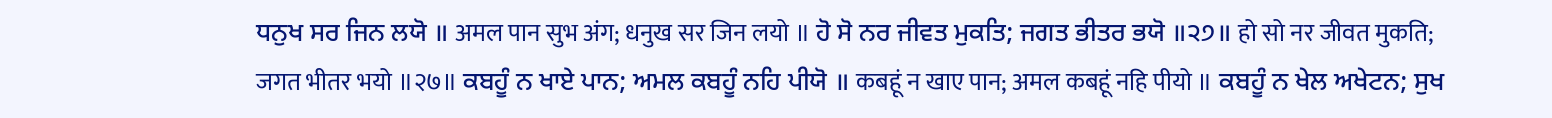ਧਨੁਖ ਸਰ ਜਿਨ ਲਯੋ ॥ अमल पान सुभ अंग; धनुख सर जिन लयो ॥ ਹੋ ਸੋ ਨਰ ਜੀਵਤ ਮੁਕਤਿ; ਜਗਤ ਭੀਤਰ ਭਯੋ ॥੨੭॥ हो सो नर जीवत मुकति; जगत भीतर भयो ॥२७॥ ਕਬਹੂੰ ਨ ਖਾਏ ਪਾਨ; ਅਮਲ ਕਬਹੂੰ ਨਹਿ ਪੀਯੋ ॥ कबहूं न खाए पान; अमल कबहूं नहि पीयो ॥ ਕਬਹੂੰ ਨ ਖੇਲ ਅਖੇਟਨ; ਸੁਖ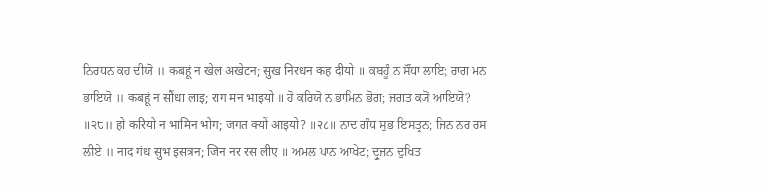ਨਿਰਧਨ ਕਹ ਦੀਯੋ ॥ कबहूं न खेल अखेटन; सुख निरधन कह दीयो ॥ ਕਬਹੂੰ ਨ ਸੌਂਧਾ ਲਾਇ; ਰਾਗ ਮਨ ਭਾਇਯੋ ॥ कबहूं न सौंधा लाइ; राग मन भाइयो ॥ ਹੋ ਕਰਿਯੋ ਨ ਭਾਮਿਨ ਭੋਗ; ਜਗਤ ਕ੍ਯੋਂ ਆਇਯੋ? ॥੨੮॥ हो करियो न भामिन भोग; जगत क्यों आइयो? ॥२८॥ ਨਾਦ ਗੰਧ ਸੁਭ ਇਸਤ੍ਰਨ; ਜਿਨ ਨਰ ਰਸ ਲੀਏ ॥ नाद गंध सुभ इसत्रन; जिन नर रस लीए ॥ ਅਮਲ ਪਾਨ ਆਖੇਟ; ਦ੍ਰੁਜਨ ਦੁਖਿਤ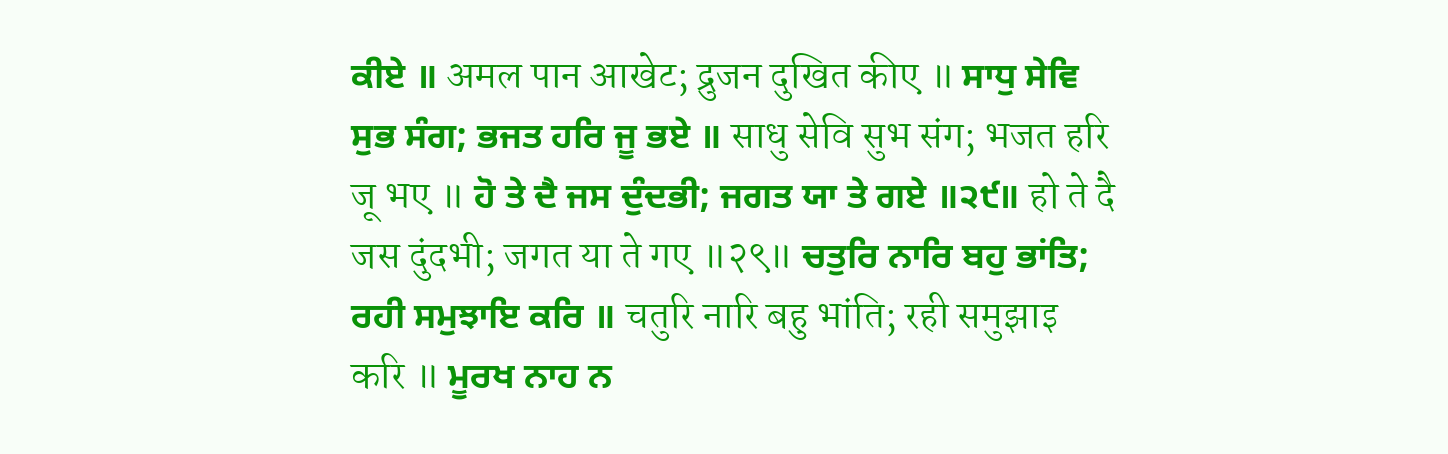ਕੀਏ ॥ अमल पान आखेट; द्रुजन दुखित कीए ॥ ਸਾਧੁ ਸੇਵਿ ਸੁਭ ਸੰਗ; ਭਜਤ ਹਰਿ ਜੂ ਭਏ ॥ साधु सेवि सुभ संग; भजत हरि जू भए ॥ ਹੋ ਤੇ ਦੈ ਜਸ ਦੁੰਦਭੀ; ਜਗਤ ਯਾ ਤੇ ਗਏ ॥੨੯॥ हो ते दै जस दुंदभी; जगत या ते गए ॥२९॥ ਚਤੁਰਿ ਨਾਰਿ ਬਹੁ ਭਾਂਤਿ; ਰਹੀ ਸਮੁਝਾਇ ਕਰਿ ॥ चतुरि नारि बहु भांति; रही समुझाइ करि ॥ ਮੂਰਖ ਨਾਹ ਨ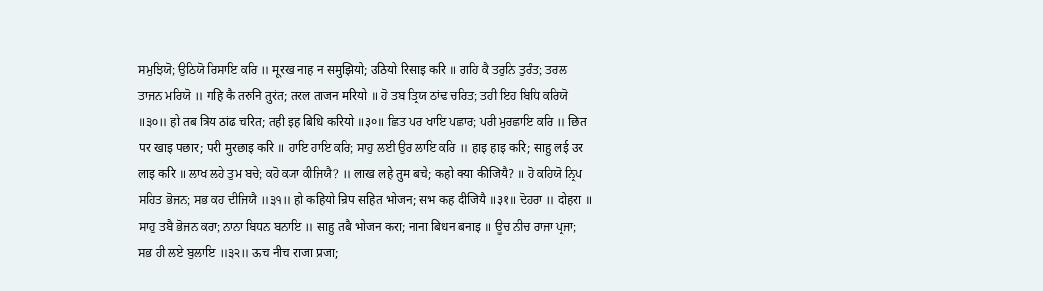ਸਮੁਝਿਯੋ; ਉਠਿਯੋ ਰਿਸਾਇ ਕਰਿ ॥ मूरख नाह न समुझियो; उठियो रिसाइ करि ॥ ਗਹਿ ਕੈ ਤਰੁਨਿ ਤੁਰੰਤ; ਤਰਲ ਤਾਜਨ ਮਰਿਯੋ ॥ गहि कै तरुनि तुरंत; तरल ताजन मरियो ॥ ਹੋ ਤਬ ਤ੍ਰਿਯ ਠਾਂਢ ਚਰਿਤ; ਤਹੀ ਇਹ ਬਿਧਿ ਕਰਿਯੋ ॥੩੦॥ हो तब त्रिय ठांढ चरित; तही इह बिधि करियो ॥३०॥ ਛਿਤ ਪਰ ਖਾਇ ਪਛਾਰ; ਪਰੀ ਮੁਰਛਾਇ ਕਰਿ ॥ छित पर खाइ पछार; परी मुरछाइ करि ॥ ਹਾਇ ਹਾਇ ਕਰਿ; ਸਾਹੁ ਲਈ ਉਰ ਲਾਇ ਕਰਿ ॥ हाइ हाइ करि; साहु लई उर लाइ करि ॥ ਲਾਖ ਲਹੇ ਤੁਮ ਬਚੇ; ਕਹੋ ਕ੍ਯਾ ਕੀਜਿਯੈ? ॥ लाख लहे तुम बचे; कहो क्या कीजियै? ॥ ਹੋ ਕਹਿਯੋ ਨ੍ਰਿਪ ਸਹਿਤ ਭੋਜਨ; ਸਭ ਕਹ ਦੀਜਿਯੈ ॥੩੧॥ हो कहियो न्रिप सहित भोजन; सभ कह दीजियै ॥३१॥ ਦੋਹਰਾ ॥ दोहरा ॥ ਸਾਹੁ ਤਬੈ ਭੋਜਨ ਕਰਾ; ਨਾਨਾ ਬਿਧਨ ਬਨਾਇ ॥ साहु तबै भोजन करा; नाना बिधन बनाइ ॥ ਊਚ ਨੀਚ ਰਾਜਾ ਪ੍ਰਜਾ; ਸਭ ਹੀ ਲਏ ਬੁਲਾਇ ॥੩੨॥ ऊच नीच राजा प्रजा;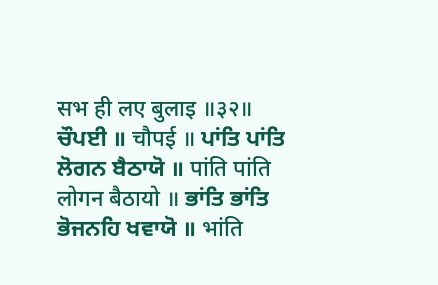सभ ही लए बुलाइ ॥३२॥ ਚੌਪਈ ॥ चौपई ॥ ਪਾਂਤਿ ਪਾਂਤਿ ਲੋਗਨ ਬੈਠਾਯੋ ॥ पांति पांति लोगन बैठायो ॥ ਭਾਂਤਿ ਭਾਂਤਿ ਭੋਜਨਹਿ ਖਵਾਯੋ ॥ भांति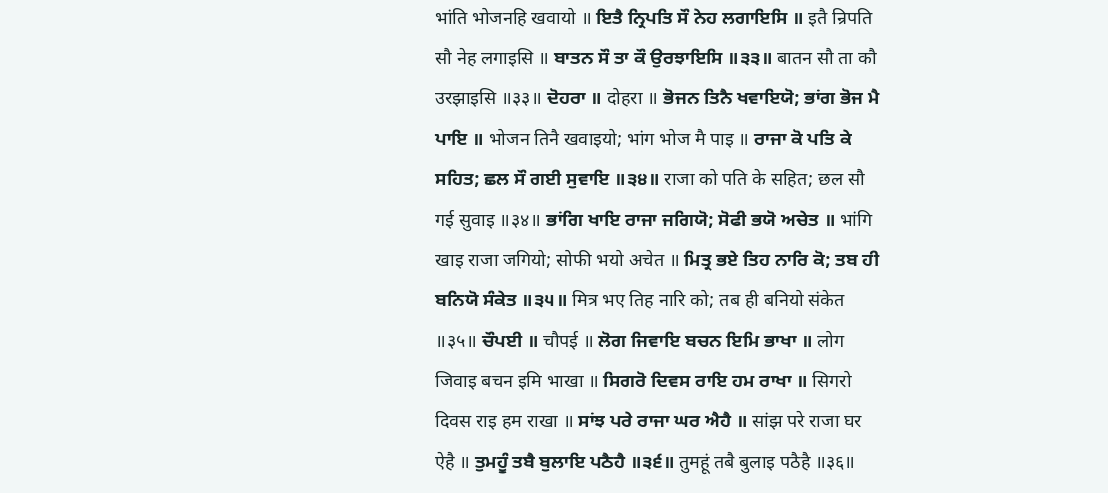भांति भोजनहि खवायो ॥ ਇਤੈ ਨ੍ਰਿਪਤਿ ਸੌ ਨੇਹ ਲਗਾਇਸਿ ॥ इतै न्रिपति सौ नेह लगाइसि ॥ ਬਾਤਨ ਸੌ ਤਾ ਕੌ ਉਰਝਾਇਸਿ ॥੩੩॥ बातन सौ ता कौ उरझाइसि ॥३३॥ ਦੋਹਰਾ ॥ दोहरा ॥ ਭੋਜਨ ਤਿਨੈ ਖਵਾਇਯੋ; ਭਾਂਗ ਭੋਜ ਮੈ ਪਾਇ ॥ भोजन तिनै खवाइयो; भांग भोज मै पाइ ॥ ਰਾਜਾ ਕੋ ਪਤਿ ਕੇ ਸਹਿਤ; ਛਲ ਸੌ ਗਈ ਸੁਵਾਇ ॥੩੪॥ राजा को पति के सहित; छल सौ गई सुवाइ ॥३४॥ ਭਾਂਗਿ ਖਾਇ ਰਾਜਾ ਜਗਿਯੋ; ਸੋਫੀ ਭਯੋ ਅਚੇਤ ॥ भांगि खाइ राजा जगियो; सोफी भयो अचेत ॥ ਮਿਤ੍ਰ ਭਏ ਤਿਹ ਨਾਰਿ ਕੋ; ਤਬ ਹੀ ਬਨਿਯੋ ਸੰਕੇਤ ॥੩੫॥ मित्र भए तिह नारि को; तब ही बनियो संकेत ॥३५॥ ਚੌਪਈ ॥ चौपई ॥ ਲੋਗ ਜਿਵਾਇ ਬਚਨ ਇਮਿ ਭਾਖਾ ॥ लोग जिवाइ बचन इमि भाखा ॥ ਸਿਗਰੋ ਦਿਵਸ ਰਾਇ ਹਮ ਰਾਖਾ ॥ सिगरो दिवस राइ हम राखा ॥ ਸਾਂਝ ਪਰੇ ਰਾਜਾ ਘਰ ਐਹੈ ॥ सांझ परे राजा घर ऐहै ॥ ਤੁਮਹੂੰ ਤਬੈ ਬੁਲਾਇ ਪਠੈਹੈ ॥੩੬॥ तुमहूं तबै बुलाइ पठैहै ॥३६॥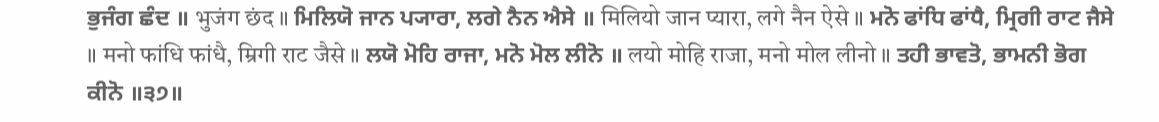ਭੁਜੰਗ ਛੰਦ ॥ भुजंग छंद ॥ ਮਿਲਿਯੋ ਜਾਨ ਪ੍ਯਾਰਾ, ਲਗੇ ਨੈਨ ਐਸੇ ॥ मिलियो जान प्यारा, लगे नैन ऐसे ॥ ਮਨੋ ਫਾਂਧਿ ਫਾਂਧੈ, ਮ੍ਰਿਗੀ ਰਾਟ ਜੈਸੇ ॥ मनो फांधि फांधै, म्रिगी राट जैसे ॥ ਲਯੋ ਮੋਹਿ ਰਾਜਾ, ਮਨੋ ਮੋਲ ਲੀਨੋ ॥ लयो मोहि राजा, मनो मोल लीनो ॥ ਤਹੀ ਭਾਵਤੋ, ਭਾਮਨੀ ਭੋਗ ਕੀਨੋ ॥੩੭॥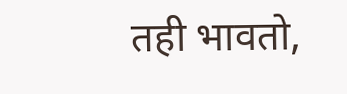तही भावतो,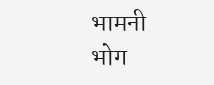भामनी भोग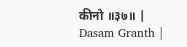कीनो ॥३७॥ |
Dasam Granth |